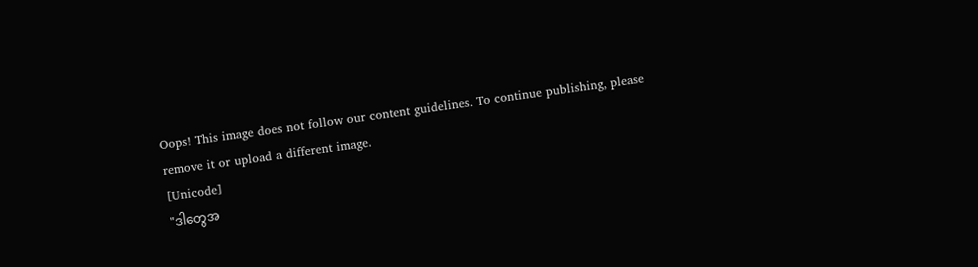Oops! This image does not follow our content guidelines. To continue publishing, please remove it or upload a different image.
[Unicode]
"ဒါတွေအ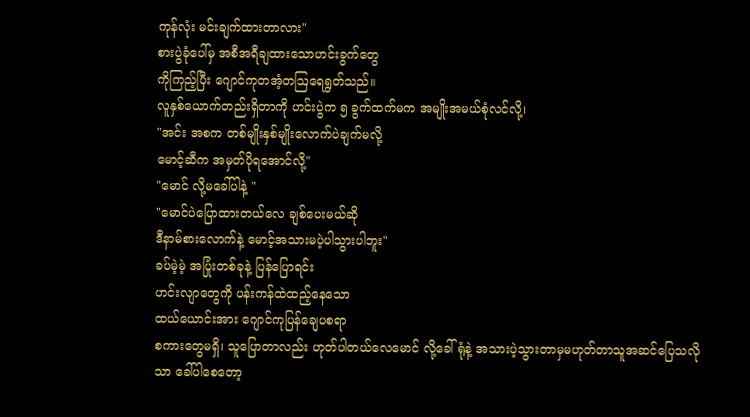ကုန်လုံး မင်းချက်ထားတာလား"
စားပွဲခုံပေါ်မှ အစီအရီချထားသောဟင်းခွက်တွေ
ကိုကြည့်ပြီး ဂျောင်ကုတအံ့တဩရေရွတ်သည်။
လူနှစ်ယောက်တည်းရှိတာကို ဟင်းပွဲက ၅ ခွက်ထက်မက အမျိုးအမယ်စုံလင်လို့၊
"အင်း အစက တစ်မျိုးနှစ်မျိုးလောက်ပဲချက်မလို့
မောင့်ဆီက အမှတ်ပိုရအောင်လို့"
"မောင် လို့မခေါ်ပါနဲ့ "
"မောင်ပဲပြောထားတယ်လေ ချစ်ပေးမယ်ဆို
ဒီနာမ်စားလောက်နဲ့ မောင့်အသားမပဲ့ပါသွားပါဘူး"
ခပ်မဲ့မဲ့ အပြုံးတစ်ခုနဲ့ ပြန်ပြောရင်း
ဟင်းလျာတွေကို ပန်းကန်ထဲထည့်နေသော
ထယ်ယောင်းအား ဂျောင်ကုပြန်ချေပစရာ
စကားတွေမရှိ၊ သူပြောတာလည်း ဟုတ်ပါတယ်လေမောင် လို့ခေါ်ရုံနဲ့ အသားပဲ့သွားတာမှမဟုတ်တာသူအဆင်ပြေသလို
သာ ခေါ်ပါစေတော့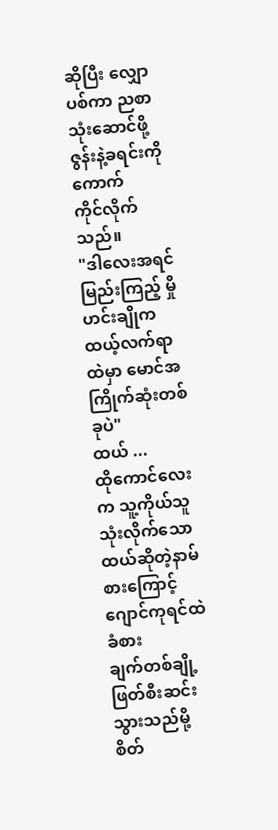ဆိုပြီး လျှောပစ်ကာ ညစာသုံးဆောင်ဖို့ ဇွန်းနဲ့ခရင်းကိုကောက်
ကိုင်လိုက်သည်။
"ဒါလေးအရင်မြည်းကြည့် မှိုဟင်းချိုက
ထယ့်လက်ရာထဲမှာ မောင်အကြိုက်ဆုံးတစ်ခုပဲ"
ထယ် ...
ထိုကောင်လေးက သူ့ကိုယ်သူသုံးလိုက်သော
ထယ်ဆိုတဲ့နာမ်စားကြောင့်ဂျောင်ကုရင်ထဲခံစား
ချက်တစ်ချို့ဖြတ်စီးဆင်းသွားသည်မို့ စိတ်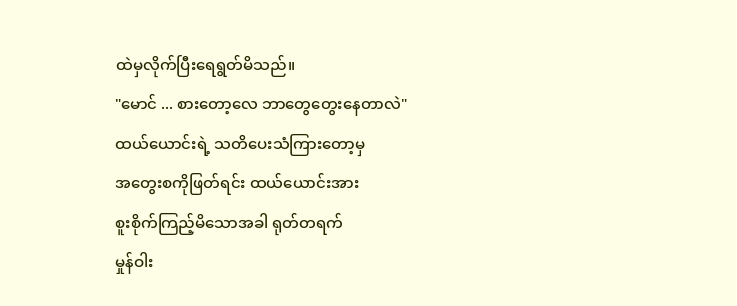ထဲမှလိုက်ပြီးရေရွတ်မိသည်။
"မောင် ... စားတော့လေ ဘာတွေတွေးနေတာလဲ"
ထယ်ယောင်းရဲ့ သတိပေးသံကြားတော့မှ
အတွေးစကိုဖြတ်ရင်း ထယ်ယောင်းအား
စူးစိုက်ကြည့်မိသောအခါ ရုတ်တရက်
မှုန်ဝါး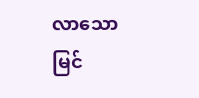လာသော မြင်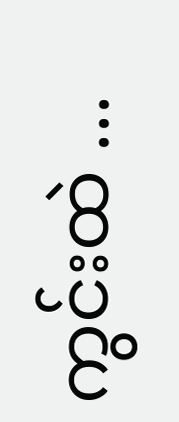ကွင်းထဲ ...